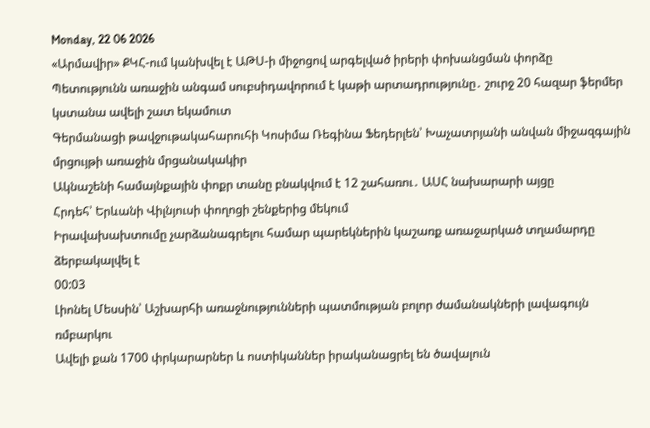Monday, 22 06 2026
«Արմավիր» ՔԿՀ-ում կանխվել է ԱԹՍ-ի միջոցով արգելված իրերի փոխանցման փորձը
Պետությունն առաջին անգամ սուբսիդավորում է կաթի արտադրությունը․ շուրջ 20 հազար ֆերմեր կստանա ավելի շատ եկամուտ
Գերմանացի թավջութակահարուհի Կոսիմա Ռեգինա Ֆեդերլեն՝ Խաչատրյանի անվան միջազգային մրցույթի առաջին մրցանակակիր
Ակնաշենի համայնքային փոքր տանը բնակվում է 12 շահառու․ ԱՍՀ նախարարի այցը
Հրդեհ՝ Երևանի Վիլնյուսի փողոցի շենքերից մեկում
Իրավախախտումը չարձանագրելու համար պարեկներին կաշառք առաջարկած տղամարդը ձերբակալվել է
00:03
Լիոնել Մեսսին՝ Աշխարհի առաջնությունների պատմության բոլոր ժամանակների լավագույն ռմբարկու
Ավելի քան 1700 փրկարարներ և ոստիկաններ իրականացրել են ծավալուն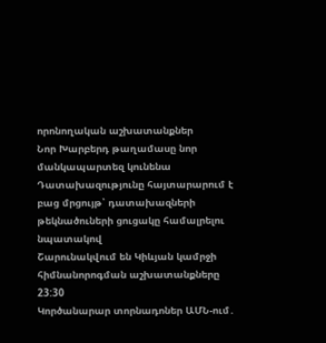որոնողական աշխատանքներ
Նոր Խարբերդ թաղամասը նոր մանկապարտեզ կունենա
Դատախազությունը հայտարարում է բաց մրցույթ՝ դատախազների թեկնածուների ցուցակը համալրելու նպատակով
Շարունակվում են Կիևյան կամրջի հիմնանորոգման աշխատանքները
23:30
Կործանարար տորնադոներ ԱՄՆ-ում․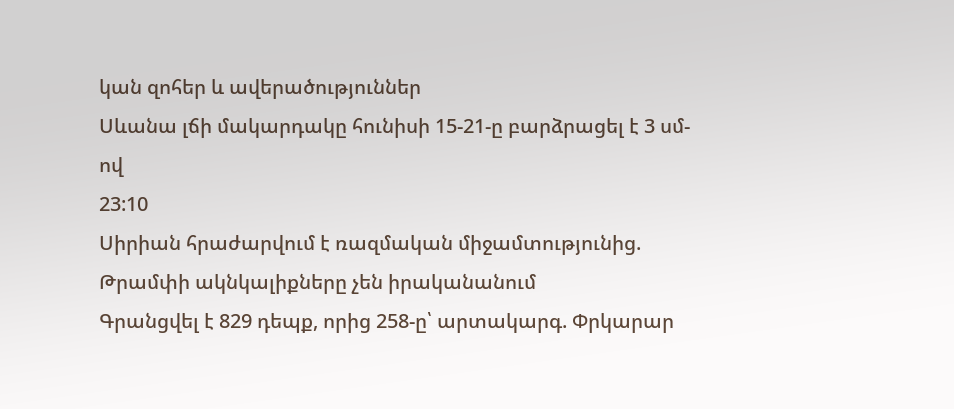կան զոհեր և ավերածություններ
Սևանա լճի մակարդակը հունիսի 15-21-ը բարձրացել է 3 սմ-ով
23:10
Սիրիան հրաժարվում է ռազմական միջամտությունից. Թրամփի ակնկալիքները չեն իրականանում
Գրանցվել է 829 դեպք, որից 258-ը՝ արտակարգ. Փրկարար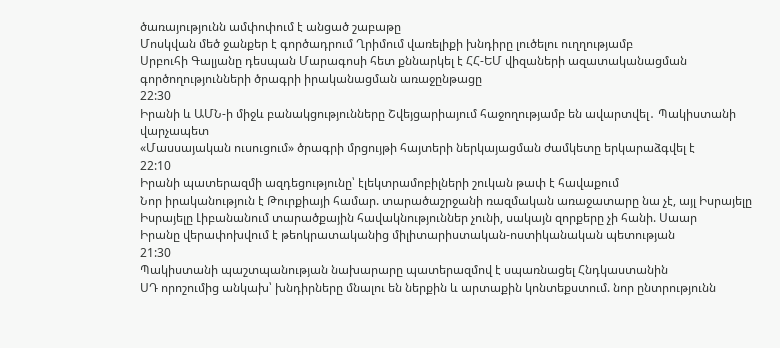ծառայությունն ամփոփում է անցած շաբաթը
Մոսկվան մեծ ջանքեր է գործադրում Ղրիմում վառելիքի խնդիրը լուծելու ուղղությամբ
Սրբուհի Գալյանը դեսպան Մարագոսի հետ քննարկել է ՀՀ-ԵՄ վիզաների ազատականացման գործողությունների ծրագրի իրականացման առաջընթացը
22:30
Իրանի և ԱՄՆ-ի միջև բանակցությունները Շվեյցարիայում հաջողությամբ են ավարտվել․ Պակիստանի վարչապետ
«Մասսայական ուսուցում» ծրագրի մրցույթի հայտերի ներկայացման ժամկետը երկարաձգվել է
22:10
Իրանի պատերազմի ազդեցությունը՝ էլեկտրամոբիլների շուկան թափ է հավաքում
Նոր իրականություն է Թուրքիայի համար. տարածաշրջանի ռազմական առաջատարը նա չէ, այլ Իսրայելը
Իսրայելը Լիբանանում տարածքային հավակնություններ չունի, սակայն զորքերը չի հանի. Սաար
Իրանը վերափոխվում է թեոկրատականից միլիտարիստական-ոստիկանական պետության
21:30
Պակիստանի պաշտպանության նախարարը պատերազմով է սպառնացել Հնդկաստանին
ՍԴ որոշումից անկախ՝ խնդիրները մնալու են ներքին և արտաքին կոնտեքստում. նոր ընտրությունն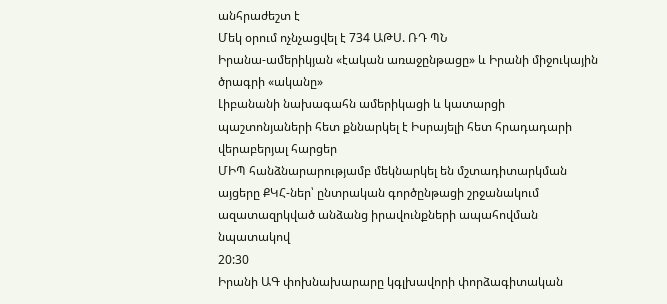անհրաժեշտ է
Մեկ օրում ոչնչացվել է 734 ԱԹՍ. ՌԴ ՊՆ
Իրանա-ամերիկյան «էական առաջընթացը» և Իրանի միջուկային ծրագրի «ականը»
Լիբանանի նախագահն ամերիկացի և կատարցի պաշտոնյաների հետ քննարկել է Իսրայելի հետ հրադադարի վերաբերյալ հարցեր
ՄԻՊ հանձնարարությամբ մեկնարկել են մշտադիտարկման այցերը ՔԿՀ-ներ՝ ընտրական գործընթացի շրջանակում ազատազրկված անձանց իրավունքների ապահովման նպատակով
20:30
Իրանի ԱԳ փոխնախարարը կգլխավորի փորձագիտական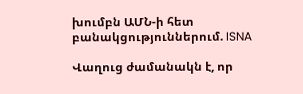խումբն ԱՄՆ-ի հետ բանակցություններում. ISNA

Վաղուց ժամանակն է, որ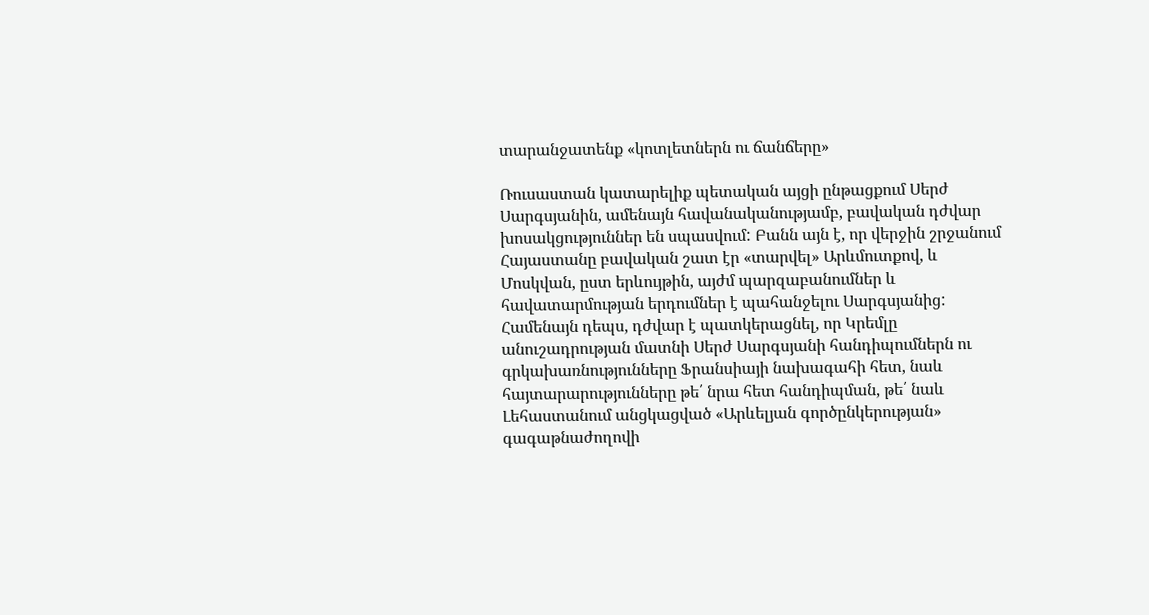տարանջատենք «կոտլետներն ու ճանճերը»

Ռուսաստան կատարելիք պետական այցի ընթացքում Սերժ Սարգսյանին, ամենայն հավանականությամբ, բավական դժվար խոսակցություններ են սպասվում: Բանն այն է, որ վերջին շրջանում Հայաստանը բավական շատ էր «տարվել» Արևմուտքով, և Մոսկվան, ըստ երևույթին, այժմ պարզաբանումներ և հավատարմության երդումներ է պահանջելու Սարգսյանից: Համենայն դեպս, դժվար է պատկերացնել, որ Կրեմլը անուշադրության մատնի Սերժ Սարգսյանի հանդիպումներն ու գրկախառնությունները Ֆրանսիայի նախագահի հետ, նաև հայտարարությունները թե՛ նրա հետ հանդիպման, թե՛ նաև Լեհաստանում անցկացված «Արևելյան գործընկերության» գագաթնաժողովի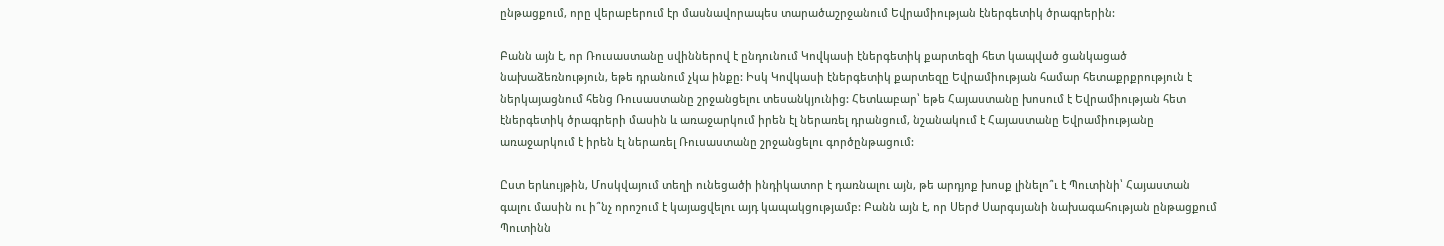ընթացքում, որը վերաբերում էր մասնավորապես տարածաշրջանում Եվրամիության էներգետիկ ծրագրերին:

Բանն այն է, որ Ռուսաստանը սվիններով է ընդունում Կովկասի էներգետիկ քարտեզի հետ կապված ցանկացած նախաձեռնություն, եթե դրանում չկա ինքը: Իսկ Կովկասի էներգետիկ քարտեզը Եվրամիության համար հետաքրքրություն է ներկայացնում հենց Ռուսաստանը շրջանցելու տեսանկյունից: Հետևաբար՝ եթե Հայաստանը խոսում է Եվրամիության հետ էներգետիկ ծրագրերի մասին և առաջարկում իրեն էլ ներառել դրանցում, նշանակում է Հայաստանը Եվրամիությանը առաջարկում է իրեն էլ ներառել Ռուսաստանը շրջանցելու գործընթացում:

Ըստ երևույթին, Մոսկվայում տեղի ունեցածի ինդիկատոր է դառնալու այն, թե արդյոք խոսք լինելո՞ւ է Պուտինի՝ Հայաստան գալու մասին ու ի՞նչ որոշում է կայացվելու այդ կապակցությամբ: Բանն այն է, որ Սերժ Սարգսյանի նախագահության ընթացքում Պուտինն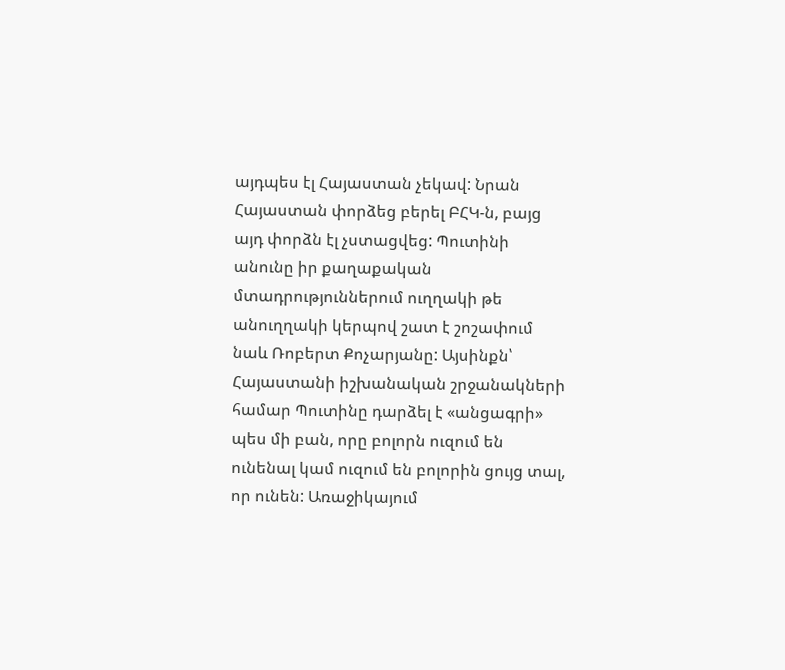այդպես էլ Հայաստան չեկավ: Նրան Հայաստան փորձեց բերել ԲՀԿ-ն, բայց այդ փորձն էլ չստացվեց: Պուտինի անունը իր քաղաքական մտադրություններում ուղղակի թե անուղղակի կերպով շատ է շոշափում նաև Ռոբերտ Քոչարյանը: Այսինքն՝ Հայաստանի իշխանական շրջանակների համար Պուտինը դարձել է «անցագրի» պես մի բան, որը բոլորն ուզում են ունենալ կամ ուզում են բոլորին ցույց տալ, որ ունեն: Առաջիկայում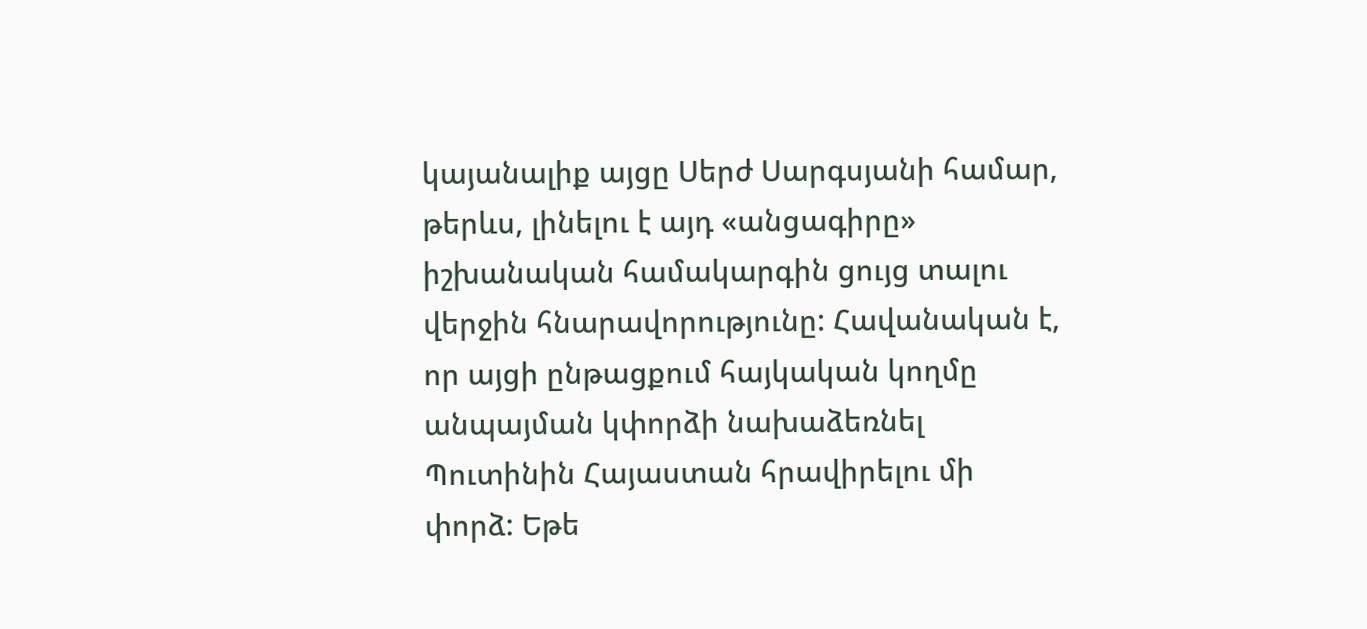կայանալիք այցը Սերժ Սարգսյանի համար, թերևս, լինելու է այդ «անցագիրը» իշխանական համակարգին ցույց տալու վերջին հնարավորությունը: Հավանական է, որ այցի ընթացքում հայկական կողմը անպայման կփորձի նախաձեռնել Պուտինին Հայաստան հրավիրելու մի փորձ: Եթե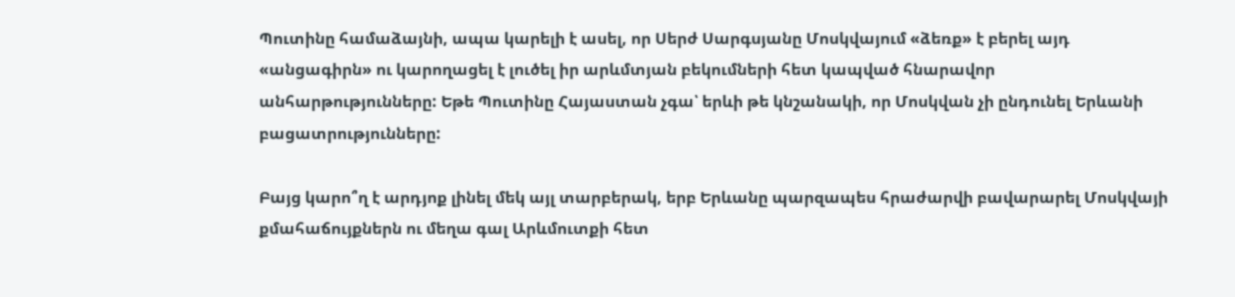Պուտինը համաձայնի, ապա կարելի է ասել, որ Սերժ Սարգսյանը Մոսկվայում «ձեռք» է բերել այդ «անցագիրն» ու կարողացել է լուծել իր արևմտյան բեկումների հետ կապված հնարավոր անհարթությունները: Եթե Պուտինը Հայաստան չգա՝ երևի թե կնշանակի, որ Մոսկվան չի ընդունել Երևանի բացատրությունները:

Բայց կարո՞ղ է արդյոք լինել մեկ այլ տարբերակ, երբ Երևանը պարզապես հրաժարվի բավարարել Մոսկվայի քմահաճույքներն ու մեղա գալ Արևմուտքի հետ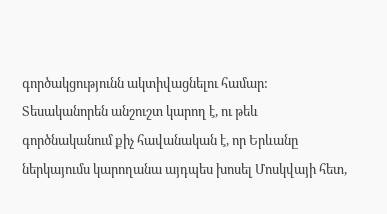գործակցությունն ակտիվացնելու համար: Տեսականորեն անշուշտ կարող է, ու թեև գործնականում քիչ հավանական է, որ Երևանը ներկայումս կարողանա այդպես խոսել Մոսկվայի հետ,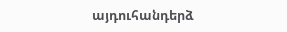այդուհանդերձ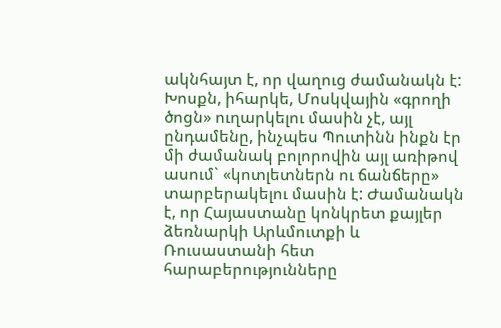ակնհայտ է, որ վաղուց ժամանակն է: Խոսքն, իհարկե, Մոսկվային «գրողի ծոցն» ուղարկելու մասին չէ, այլ ընդամենը, ինչպես Պուտինն ինքն էր մի ժամանակ բոլորովին այլ առիթով ասում` «կոտլետներն ու ճանճերը» տարբերակելու մասին է: Ժամանակն է, որ Հայաստանը կոնկրետ քայլեր ձեռնարկի Արևմուտքի և Ռուսաստանի հետ հարաբերությունները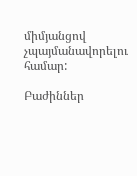միմյանցով չպայմանավորելու համար:

Բաժիններ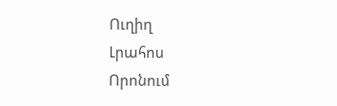Ուղիղ
Լրահոս
Որոնում